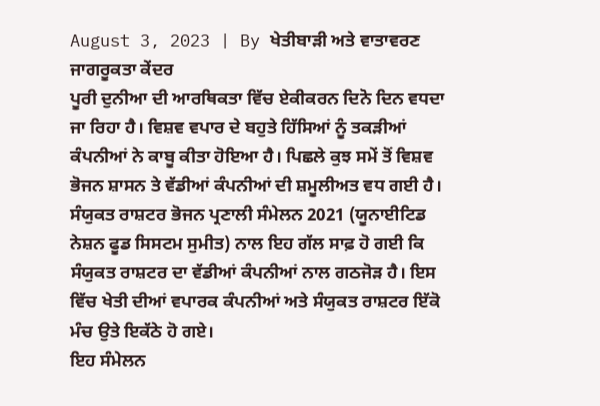August 3, 2023 | By ਖੇਤੀਬਾੜੀ ਅਤੇ ਵਾਤਾਵਰਣ ਜਾਗਰੂਕਤਾ ਕੇਂਦਰ
ਪੂਰੀ ਦੁਨੀਆ ਦੀ ਆਰਥਿਕਤਾ ਵਿੱਚ ਏਕੀਕਰਨ ਦਿਨੋ ਦਿਨ ਵਧਦਾ ਜਾ ਰਿਹਾ ਹੈ। ਵਿਸ਼ਵ ਵਪਾਰ ਦੇ ਬਹੁਤੇ ਹਿੱਸਿਆਂ ਨੂੰ ਤਕੜੀਆਂ ਕੰਪਨੀਆਂ ਨੇ ਕਾਬੂ ਕੀਤਾ ਹੋਇਆ ਹੈ। ਪਿਛਲੇ ਕੁਝ ਸਮੇਂ ਤੋਂ ਵਿਸ਼ਵ ਭੋਜਨ ਸ਼ਾਸਨ ਤੇ ਵੱਡੀਆਂ ਕੰਪਨੀਆਂ ਦੀ ਸ਼ਮੂਲੀਅਤ ਵਧ ਗਈ ਹੈ। ਸੰਯੁਕਤ ਰਾਸ਼ਟਰ ਭੋਜਨ ਪ੍ਰਣਾਲੀ ਸੰਮੇਲਨ 2021 (ਯੂਨਾਈਟਿਡ ਨੇਸ਼ਨ ਫੂਡ ਸਿਸਟਮ ਸੁਮੀਤ) ਨਾਲ ਇਹ ਗੱਲ ਸਾਫ਼ ਹੋ ਗਈ ਕਿ ਸੰਯੁਕਤ ਰਾਸ਼ਟਰ ਦਾ ਵੱਡੀਆਂ ਕੰਪਨੀਆਂ ਨਾਲ ਗਠਜੋੜ ਹੈ। ਇਸ ਵਿੱਚ ਖੇਤੀ ਦੀਆਂ ਵਪਾਰਕ ਕੰਪਨੀਆਂ ਅਤੇ ਸੰਯੁਕਤ ਰਾਸ਼ਟਰ ਇੱਕੋ ਮੰਚ ਉਤੇ ਇਕੱਠੇ ਹੋ ਗਏ।
ਇਹ ਸੰਮੇਲਨ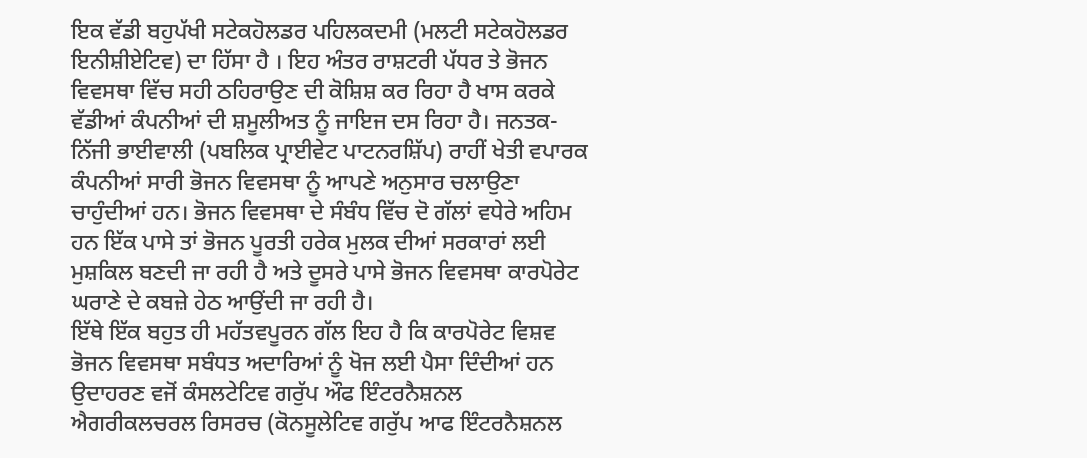ਇਕ ਵੱਡੀ ਬਹੁਪੱਖੀ ਸਟੇਕਹੋਲਡਰ ਪਹਿਲਕਦਮੀ (ਮਲਟੀ ਸਟੇਕਹੋਲਡਰ ਇਨੀਸ਼ੀਏਟਿਵ) ਦਾ ਹਿੱਸਾ ਹੈ । ਇਹ ਅੰਤਰ ਰਾਸ਼ਟਰੀ ਪੱਧਰ ਤੇ ਭੋਜਨ ਵਿਵਸਥਾ ਵਿੱਚ ਸਹੀ ਠਹਿਰਾਉਣ ਦੀ ਕੋਸ਼ਿਸ਼ ਕਰ ਰਿਹਾ ਹੈ ਖਾਸ ਕਰਕੇ ਵੱਡੀਆਂ ਕੰਪਨੀਆਂ ਦੀ ਸ਼ਮੂਲੀਅਤ ਨੂੰ ਜਾਇਜ ਦਸ ਰਿਹਾ ਹੈ। ਜਨਤਕ-ਨਿੱਜੀ ਭਾਈਵਾਲੀ (ਪਬਲਿਕ ਪ੍ਰਾਈਵੇਟ ਪਾਟਨਰਸ਼ਿੱਪ) ਰਾਹੀਂ ਖੇਤੀ ਵਪਾਰਕ ਕੰਪਨੀਆਂ ਸਾਰੀ ਭੋਜਨ ਵਿਵਸਥਾ ਨੂੰ ਆਪਣੇ ਅਨੁਸਾਰ ਚਲਾਉਣਾ ਚਾਹੁੰਦੀਆਂ ਹਨ। ਭੋਜਨ ਵਿਵਸਥਾ ਦੇ ਸੰਬੰਧ ਵਿੱਚ ਦੋ ਗੱਲਾਂ ਵਧੇਰੇ ਅਹਿਮ ਹਨ ਇੱਕ ਪਾਸੇ ਤਾਂ ਭੋਜਨ ਪੂਰਤੀ ਹਰੇਕ ਮੁਲਕ ਦੀਆਂ ਸਰਕਾਰਾਂ ਲਈ ਮੁਸ਼ਕਿਲ ਬਣਦੀ ਜਾ ਰਹੀ ਹੈ ਅਤੇ ਦੂਸਰੇ ਪਾਸੇ ਭੋਜਨ ਵਿਵਸਥਾ ਕਾਰਪੋਰੇਟ ਘਰਾਣੇ ਦੇ ਕਬਜ਼ੇ ਹੇਠ ਆਉਂਦੀ ਜਾ ਰਹੀ ਹੈ।
ਇੱਥੇ ਇੱਕ ਬਹੁਤ ਹੀ ਮਹੱਤਵਪੂਰਨ ਗੱਲ ਇਹ ਹੈ ਕਿ ਕਾਰਪੋਰੇਟ ਵਿਸ਼ਵ ਭੋਜਨ ਵਿਵਸਥਾ ਸਬੰਧਤ ਅਦਾਰਿਆਂ ਨੂੰ ਖੋਜ ਲਈ ਪੈਸਾ ਦਿੰਦੀਆਂ ਹਨ ਉਦਾਹਰਣ ਵਜੋਂ ਕੰਸਲਟੇਟਿਵ ਗਰੁੱਪ ਔਫ ਇੰਟਰਨੈਸ਼ਨਲ ਐਗਰੀਕਲਚਰਲ ਰਿਸਰਚ (ਕੋਨਸੂਲੇਟਿਵ ਗਰੁੱਪ ਆਫ ਇੰਟਰਨੈਸ਼ਨਲ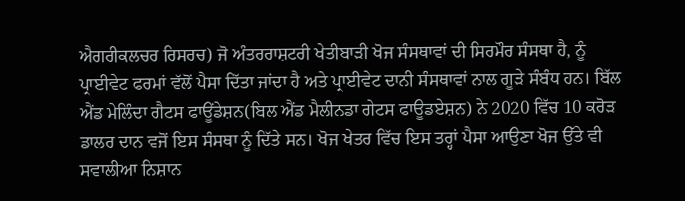ਐਗਰੀਕਲਚਰ ਰਿਸਰਚ) ਜੋ ਅੰਤਰਰਾਸ਼ਟਰੀ ਖੇਤੀਬਾੜੀ ਖੋਜ ਸੰਸਥਾਵਾਂ ਦੀ ਸਿਰਮੌਰ ਸੰਸਥਾ ਹੈ, ਨੂੰ ਪ੍ਰਾਈਵੇਟ ਫਰਮਾਂ ਵੱਲੋਂ ਪੈਸਾ ਦਿੱਤਾ ਜਾਂਦਾ ਹੈ ਅਤੇ ਪ੍ਰਾਈਵੇਟ ਦਾਨੀ ਸੰਸਥਾਵਾਂ ਨਾਲ ਗੂੜੇ ਸੰਬੰਧ ਹਨ। ਬਿੱਲ ਐਂਡ ਮੇਲਿੰਦਾ ਗੈਟਸ ਫਾਊਂਡੇਸ਼ਨ(ਬਿਲ ਐਂਡ ਮੈਲੀਨਡਾ ਗੇਟਸ ਫਾਊਡਏਸ਼ਨ) ਨੇ 2020 ਵਿੱਚ 10 ਕਰੋੜ ਡਾਲਰ ਦਾਨ ਵਜੋਂ ਇਸ ਸੰਸਥਾ ਨੂੰ ਦਿੱਤੇ ਸਨ। ਖੋਜ ਖੇਤਰ ਵਿੱਚ ਇਸ ਤਰ੍ਹਾਂ ਪੈਸਾ ਆਉਣਾ ਖੋਜ ਉੱਤੇ ਵੀ ਸਵਾਲੀਆ ਨਿਸ਼ਾਨ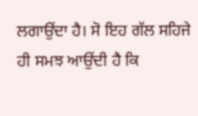ਲਗਾਉਂਦਾ ਹੈ। ਸੋ ਇਹ ਗੱਲ ਸਹਿਜੇ ਹੀ ਸਮਝ ਆਉਂਦੀ ਹੈ ਕਿ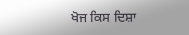ਖੋਜ ਕਿਸ ਦਿਸ਼ਾ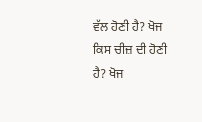ਵੱਲ ਹੋਣੀ ਹੈ? ਖੋਜ ਕਿਸ ਚੀਜ਼ ਦੀ ਹੋਣੀ ਹੈ? ਖੋਜ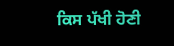ਕਿਸ ਪੱਖੀ ਹੋਣੀ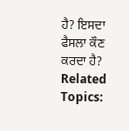ਹੈ? ਇਸਦਾ ਫੈਸਲਾ ਕੌਣ ਕਰਦਾ ਹੈ?
Related Topics: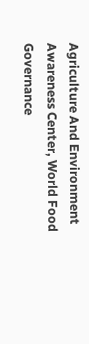Agriculture And Environment Awareness Center, World Food Governance